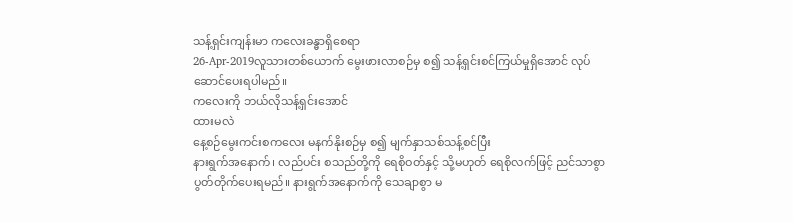သန့်ရှင်းကျန်းမာ ကလေးခန္ဓာရှိစေရာ
26-Apr-2019လူသားတစ်ယောက် မွေးဖားလာစဉ်မှ စ၍ သန့်ရှင်းစင်ကြယ်မှုရှိအောင် လုပ်ဆောင်ပေးရပါမည်။
ကလေးကို ဘယ်လိုသန့်ရှင်းအောင်
ထားမလဲ
နေ့စဉ်မွေးကင်းစကလေး မနက်နိုးစဉ်မှ စ၍ မျက်နှာသစ်သန့်စင်ပြီး
နားရွက်အနောက်၊ လည်ပင်း စသည်တို့ကို ရေစိုဝတ်နှင့် သို့မဟုတ် ရေစိုလက်ဖြင့် ညင်သာစွာ
ပွတ်တိုက်ပေးရမည်။ နားရွက်အနောက်ကို သေချာစွာ မ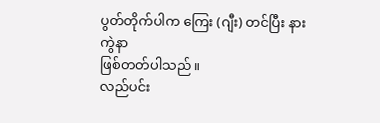ပွတ်တိုက်ပါက ကြေး (ဂျီး) တင်ပြီး နားကွဲနာ
ဖြစ်တတ်ပါသည်။
လည်ပင်း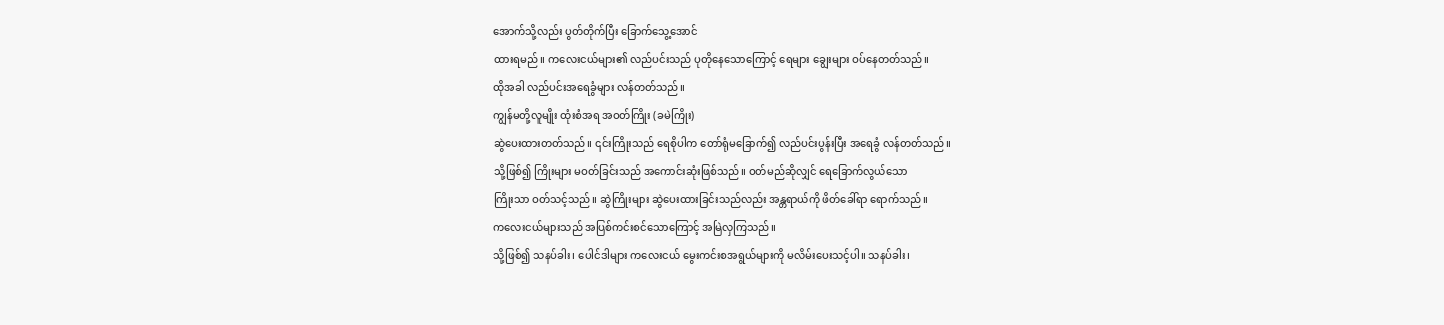အောက်သို့လည်း ပွတ်တိုက်ပြီး ခြောက်သွေ့အောင်
ထားရမည်။ ကလေးငယ်များ၏ လည်ပင်းသည် ပုတိုနေသောကြောင့် ရေများ ချွေးများ ဝပ်နေတတ်သည်။
ထိုအခါ လည်ပင်းအရေခွံများ လန်တတ်သည်။
ကျွန်မတို့လူမျိုး ထုံးစံအရ အဝတ်ကြိုး (ခမဲကြိုး)
ဆွဲပေးထားတတ်သည်။ ၎င်းကြိုးသည် ရေစိုပါက တော်ရုံမခြောက်၍ လည်ပင်းပွန်းပြီး အရေခွံ လန်တတ်သည်။
သို့ဖြစ်၍ ကြိုးများ မဝတ်ခြင်းသည် အကောင်းဆုံးဖြစ်သည်။ ဝတ်မည်ဆိုလျှင် ရေခြောက်လွယ်သော
ကြိုးသာ ဝတ်သင့်သည်။ ဆွဲကြိုးများ ဆွဲပေးထားခြင်းသည်လည်း အန္တရာယ်ကို ဖိတ်ခေါ်ရာ ရောက်သည်။
ကလေးငယ်များသည် အပြစ်ကင်းစင်သောကြောင့် အမြဲလှကြသည်။
သို့ဖြစ်၍ သနပ်ခါး၊ ပေါင်ဒါများ ကလေးငယ် မွေးကင်းစအရွယ်များကို မလိမ်းပေးသင့်ပါ။ သနပ်ခါး၊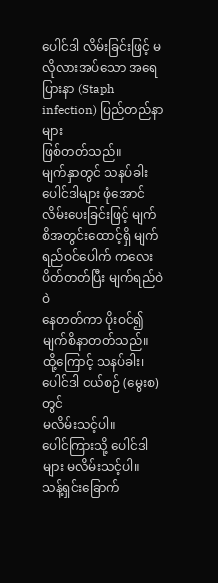ပေါင်ဒါ လိမ်းခြင်းဖြင့် မလိုလားအပ်သော အရေပြားနာ (Staph infection) ပြည်တည်နာများ
ဖြစ်တတ်သည်။
မျက်နှာတွင် သနပ်ခါးပေါင်ဒါများ ဖုံအောင်
လိမ်းပေးခြင်းဖြင့် မျက်စိအတွင်းထောင့်ရှိ မျက်ရည်ဝင်ပေါက် ကလေးပိတ်တတ်ပြီး မျက်ရည်ဝဲဝဲ
နေတတ်ကာ ပိုးဝင်၍ မျက်စိနာတတ်သည်။ ထို့ကြောင့် သနပ်ခါး၊ ပေါင်ဒါ ငယ်စဉ် (မွေးစ)တွင်
မလိမ်းသင့်ပါ။
ပေါင်ကြားသို့ ပေါင်ဒါများ မလိမ်းသင့်ပါ။
သန့်ရှင်းခြောက်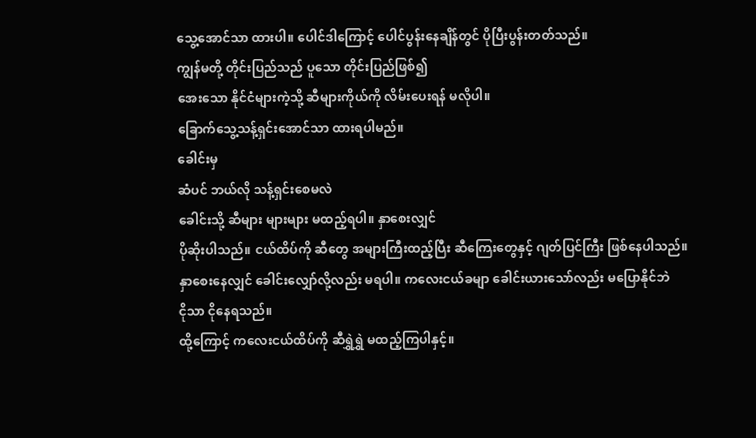သွေ့အောင်သာ ထားပါ။ ပေါင်ဒါကြောင့် ပေါင်ပွန်းနေချိန်တွင် ပိုပြီးပွန်းတတ်သည်။
ကျွန်မတို့ တိုင်းပြည်သည် ပူသော တိုင်းပြည်ဖြစ်၍
အေးသော နိုင်ငံများကဲ့သို့ ဆီများကိုယ်ကို လိမ်းပေးရန် မလိုပါ။
ခြောက်သွေ့သန့်ရှင်းအောင်သာ ထားရပါမည်။
ခေါင်းမှ
ဆံပင် ဘယ်လို သန့်ရှင်းစေမလဲ
ခေါင်းသို့ ဆီများ များများ မထည့်ရပါ။ နှာစေးလျှင်
ပိုဆိုးပါသည်။ ငယ်ထိပ်ကို ဆီတွေ အများကြီးထည့်ပြီး ဆီကြေးတွေနှင့် ဂျတ်ပြင်ကြီး ဖြစ်နေပါသည်။
နှာစေးနေလျှင် ခေါင်းလျှော်လို့လည်း မရပါ။ ကလေးငယ်ခမျာ ခေါင်းယားသော်လည်း မပြောနိုင်ဘဲ
ငိုသာ ငိုနေရသည်။
ထို့ကြောင့် ကလေးငယ်ထိပ်ကို ဆီရွှဲရွှဲ မထည့်ကြပါနှင့်။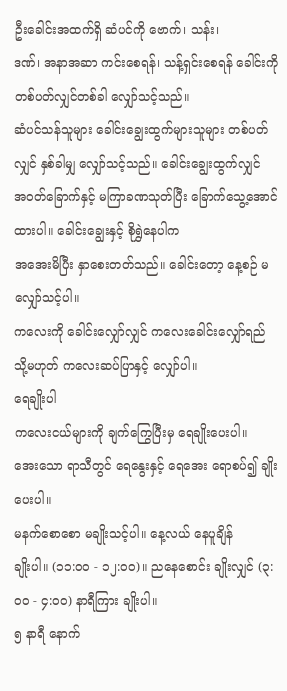ဦးခေါင်းအထက်ရှိ ဆံပင်ကို ဗောက်၊ သန်း၊
ဒဏ်၊ အနာအဆာ ကင်းစေရန်၊ သန့်ရှင်းစေရန် ခေါင်းကို တစ်ပတ်လျှင်တစ်ခါ လျှော်သင့်သည်။
ဆံပင်သန်သူများ ခေါင်းချွေးထွက်များသူများ တစ်ပတ်လျှင် နှစ်ခါမျှ လျှော်သင့်သည်။ ခေါင်းချွေးထွက်လျှင်
အဝတ်ခြောက်နှင့် မကြာခဏသုတ်ပြီး ခြောက်သွေ့အောင် ထားပါ။ ခေါင်းချွေးနှင့် စိုရွှဲနေပါက
အအေးမိပြီး နှာစေးတတ်သည်။ ခေါင်းတော့ နေ့စဉ် မလျှော်သင့်ပါ။
ကလေးကို ခေါင်းလျှော်လျှင် ကလေးခေါင်းလျှော်ရည်
သို့မဟုတ် ကလေးဆပ်ပြာနှင့် လျှော်ပါ။
ရေချိုးပါ
ကလေးငယ်များကို ချက်ကြွေပြီးမှ ရေချိုးပေးပါ။
အေးသော ရာသီတွင် ရေနွေးနှင့် ရေအေး ရောစပ်၍ ချိုးပေးပါ။
မနက်စောစော မချိုးသင့်ပါ။ နေ့လယ် နေပူချိန်
ချိုးပါ။ (၁၁:၀၀ - ၁၂:၀၀)။ ညနေစောင်း ချိုးလျှင် (၃:၀၀ - ၄:၀၀) နာရီကြား ချိုးပါ။
၅ နာရီ နောက်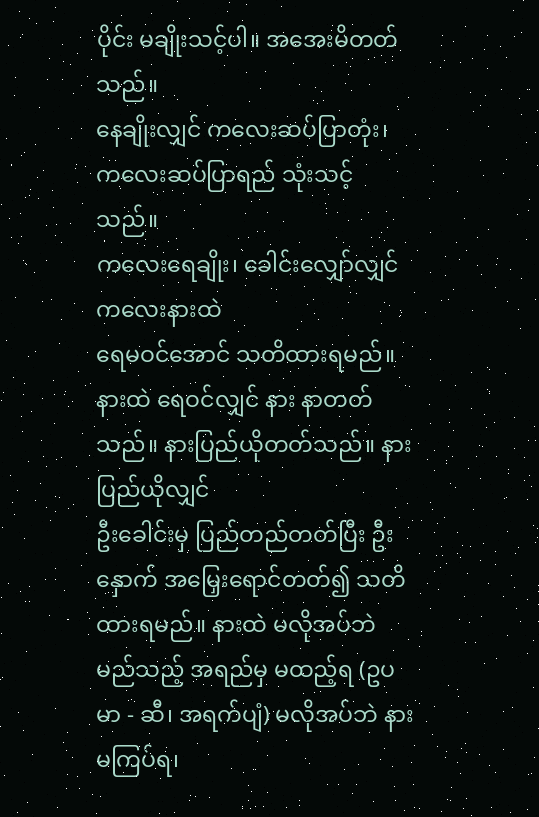ပိုင်း မချိုးသင့်ပါ။ အအေးမိတတ်သည်။
နေချိုးလျှင် ကလေးဆပ်ပြာတုံး၊ ကလေးဆပ်ပြာရည် သုံးသင့်သည်။
ကလေးရေချိုး၊ ခေါင်းလျှော်လျှင် ကလေးနားထဲ
ရေမဝင်အောင် သတိထားရမည်။ နားထဲ ရေဝင်လျှင် နား နာတတ်သည်။ နားပြည်ယိုတတ်သည်။ နားပြည်ယိုလျှင်
ဦးခေါင်းမှ ပြည်တည်တတ်ပြီး ဦးနှောက် အမြှေးရောင်တတ်၍ သတိထားရမည်။ နားထဲ မလိုအပ်ဘဲ
မည်သည့် အရည်မှ မထည့်ရ (ဥပမာ - ဆီ၊ အရက်ပျံ) မလိုအပ်ဘဲ နားမကြပ်ရ၊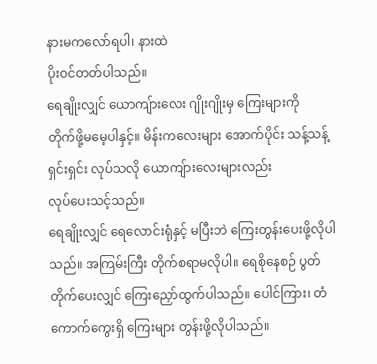နားမကလော်ရပါ၊ နားထဲ
ပိုးဝင်တတ်ပါသည်။
ရေချိုးလျှင် ယောကျ်ားလေး ဂျိုးဂျိုးမှ ကြေးများကို
တိုက်ဖို့မမေ့ပါနှင့်။ မိန်းကလေးများ အောက်ပိုင်း သန့်သန့်ရှင်းရှင်း လုပ်သလို ယောကျ်ားလေးများလည်း
လုပ်ပေးသင့်သည်။
ရေချိုးလျှင် ရေလောင်းရုံနှင့် မပြီးဘဲ ကြေးတွန်းပေးဖို့လိုပါသည်။ အကြမ်းကြီး တိုက်စရာမလိုပါ။ ရေစိုနေစဉ် ပွတ်တိုက်ပေးလျှင် ကြေးညှော်ထွက်ပါသည်။ ပေါင်ကြား၊ တံကောက်ကွေးရှိ ကြေးများ တွန်းဖို့လိုပါသည်။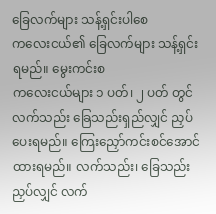ခြေလက်များ သန့်ရှင်းပါစေ
ကလေးငယ်၏ ခြေလက်များ သန့်ရှင်းရမည်။ မွေးကင်းစ
ကလေးငယ်များ ၁ ပတ်၊ ၂ ပတ် တွင် လက်သည်း ခြေသည်းရှည်လျှင် ညှပ်ပေးရမည်။ ကြေးညှော်ကင်းစင်အောင်
ထားရမည်။ လက်သည်း၊ ခြေသည်း ညှပ်လျှင် လက်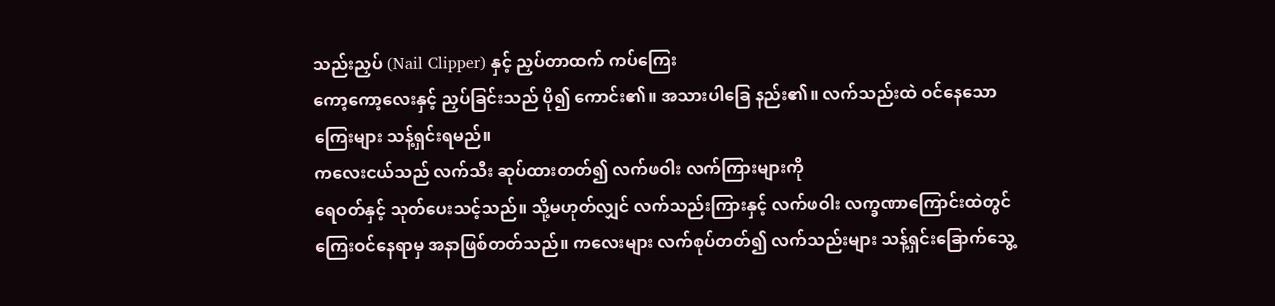သည်းညှပ် (Nail Clipper) နှင့် ညှပ်တာထက် ကပ်ကြေး
ကော့ကော့လေးနှင့် ညှပ်ခြင်းသည် ပို၍ ကောင်း၏။ အသားပါခြေ နည်း၏။ လက်သည်းထဲ ဝင်နေသော
ကြေးများ သန့်ရှင်းရမည်။
ကလေးငယ်သည် လက်သီး ဆုပ်ထားတတ်၍ လက်ဖဝါး လက်ကြားများကို
ရေဝတ်နှင့် သုတ်ပေးသင့်သည်။ သို့မဟုတ်လျှင် လက်သည်းကြားနှင့် လက်ဖဝါး လက္ခဏာကြောင်းထဲတွင်
ကြေးဝင်နေရာမှ အနာဖြစ်တတ်သည်။ ကလေးများ လက်စုပ်တတ်၍ လက်သည်းများ သန့်ရှင်းခြောက်သွေ့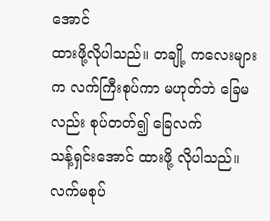အောင်
ထားဖို့လိုပါသည်။ တချို့ ကလေးများက လက်ကြီးစုပ်ကာ မဟုတ်ဘဲ ခြေမလည်း စုပ်တတ်၍ ခြေလက်
သန့်ရှင်းအောင် ထားဖို့ လိုပါသည်။
လက်မစုပ်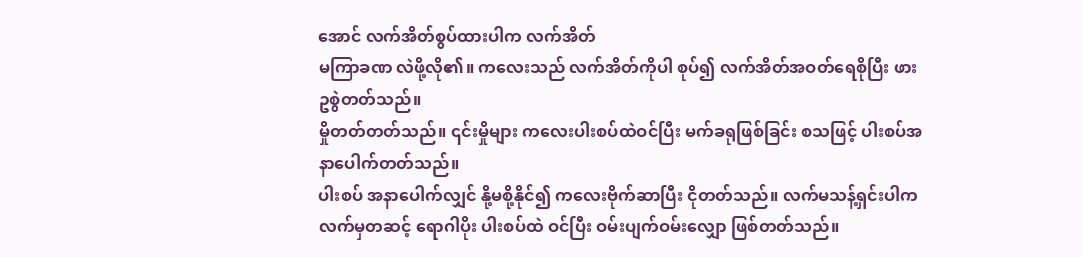အောင် လက်အိတ်စွပ်ထားပါက လက်အိတ်
မကြာခဏ လဲဖို့လို၏။ ကလေးသည် လက်အိတ်ကိုပါ စုပ်၍ လက်အိတ်အဝတ်ရေစိုပြီး ဖားဥစွဲတတ်သည်။
မှိုတတ်တတ်သည်။ ၎င်းမှိုများ ကလေးပါးစပ်ထဲဝင်ပြီး မက်ခရုဖြစ်ခြင်း စသဖြင့် ပါးစပ်အနာပေါက်တတ်သည်။
ပါးစပ် အနာပေါက်လျှင် နို့မစို့နိုင်၍ ကလေးဗိုက်ဆာပြီး ငိုတတ်သည်။ လက်မသန့်ရှင်းပါက
လက်မှတဆင့် ရောဂါပိုး ပါးစပ်ထဲ ဝင်ပြီး ဝမ်းပျက်ဝမ်းလျှော ဖြစ်တတ်သည်။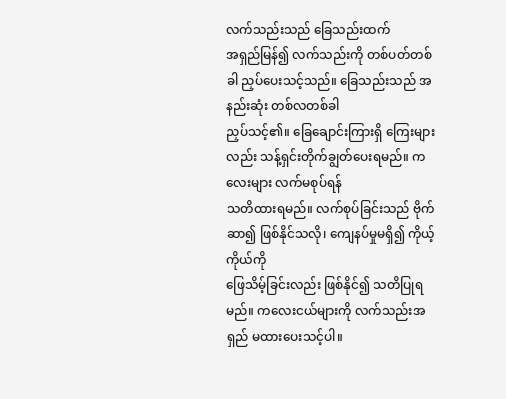လက်သည်းသည် ခြေသည်းထက်
အရှည်မြန်၍ လက်သည်းကို တစ်ပတ်တစ်ခါ ညှပ်ပေးသင့်သည်။ ခြေသည်းသည် အနည်းဆုံး တစ်လတစ်ခါ
ညှပ်သင့်၏။ ခြေချောင်းကြားရှိ ကြေးများလည်း သန့်ရှင်းတိုက်ချွတ်ပေးရမည်။ ကလေးများ လက်မစုပ်ရန်
သတိထားရမည်။ လက်စုပ်ခြင်းသည် ဗိုက်ဆာ၍ ဖြစ်နိုင်သလို၊ ကျေနပ်မှုမရှိ၍ ကိုယ့်ကိုယ်ကို
ဖြေသိမ့်ခြင်းလည်း ဖြစ်နိုင်၍ သတိပြုရမည်။ ကလေးငယ်များကို လက်သည်းအရှည် မထားပေးသင့်ပါ။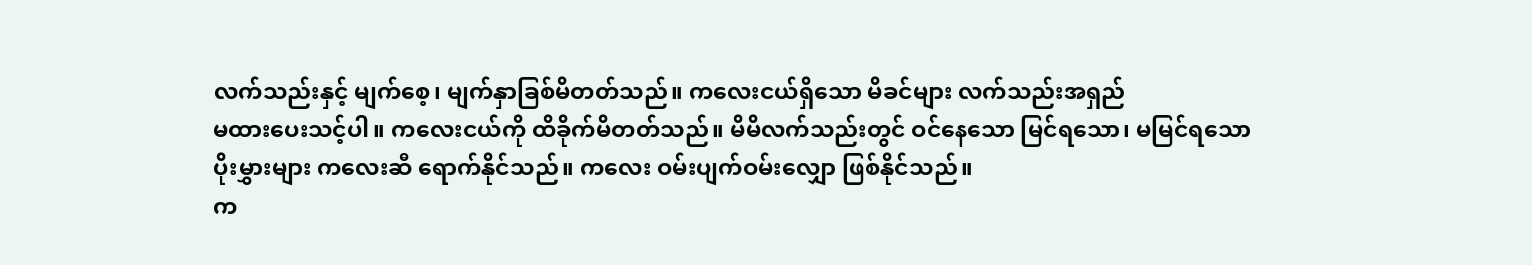လက်သည်းနှင့် မျက်စေ့၊ မျက်နှာခြစ်မိတတ်သည်။ ကလေးငယ်ရှိသော မိခင်များ လက်သည်းအရှည်
မထားပေးသင့်ပါ။ ကလေးငယ်ကို ထိခိုက်မိတတ်သည်။ မိမိလက်သည်းတွင် ဝင်နေသော မြင်ရသော၊ မမြင်ရသော
ပိုးမွှားများ ကလေးဆီ ရောက်နိုင်သည်။ ကလေး ဝမ်းပျက်ဝမ်းလျှော ဖြစ်နိုင်သည်။
က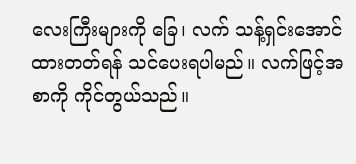လေးကြီးများကို ခြေ၊ လက် သန့်ရှင်းအောင်
ထားတတ်ရန် သင်ပေးရပါမည်။ လက်ဖြင့်အစာကို ကိုင်တွယ်သည်။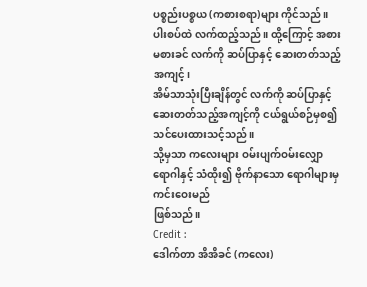ပစ္စည်းပစ္စယ (ကစားစရာ)များ ကိုင်သည်။
ပါးစပ်ထဲ လက်ထည့်သည်။ ထို့ကြောင့် အစားမစားခင် လက်ကို ဆပ်ပြာနှင့် ဆေးတတ်သည့် အကျင့်၊
အိမ်သာသုံးပြီးချိန်တွင် လက်ကို ဆပ်ပြာနှင့် ဆေးတတ်သည့်အကျင့်ကို ငယ်ရွယ်စဉ်မှစ၍ သင်ပေးထားသင့်သည်။
သို့မှသာ ကလေးများ ဝမ်းပျက်ဝမ်းလျှော ရောဂါနှင့် သံထိုး၍ ဗိုက်နာသော ရောဂါများမှ ကင်းဝေးမည်
ဖြစ်သည်။
Credit :
ဒေါက်တာ အိအိခင် (ကလေး)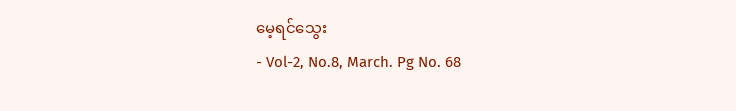မေ့ရင်သွေး
- Vol-2, No.8, March. Pg No. 68